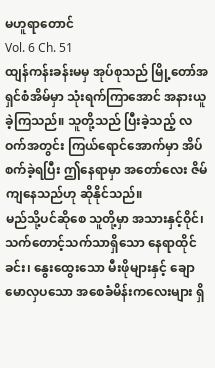မဟူရာတောင်
Vol. 6 Ch. 51
ထျန်ကန်းခန်းမမှ အုပ်စုသည် မြို့တော်အရှင်စံအိမ်မှာ သုံးရက်ကြာအောင် အနားယူခဲ့ကြသည်။ သူတို့သည် ပြီးခဲ့သည့် လဝက်အတွင်း ကြယ်ရောင်အောက်မှာ အိပ်စက်ခဲ့ရပြီး ဤနေရာမှာ အတော်လေး ဇိမ်ကျနေသည်ဟု ဆိုနိုင်သည်။
မည်သို့ပင်ဆိုစေ သူတို့မှာ အသားနှင့်ဝိုင်၊ သက်တောင့်သက်သာရှိသော နေရာထိုင်ခင်း၊ နွေးထွေးသော မီးဖိုများနှင့် ချောမောလှပသော အစေခံမိန်းကလေးများ ရှိ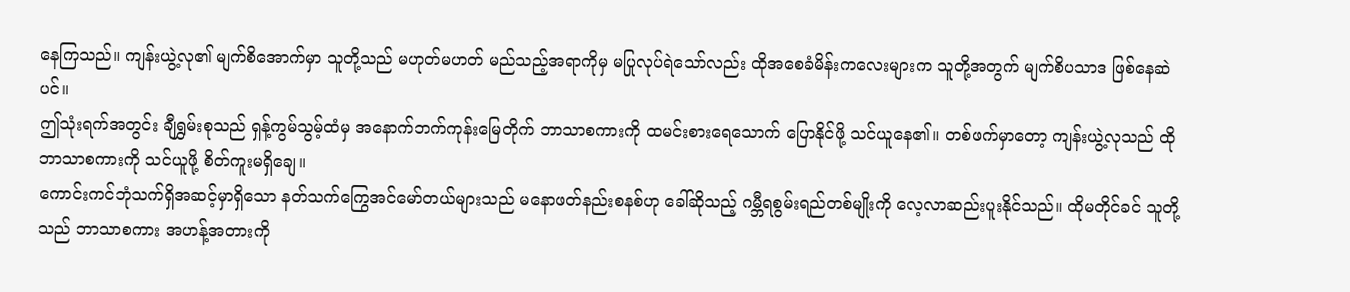နေကြသည်။ ကျန်းယွဲ့လု၏ မျက်စိအောက်မှာ သူတို့သည် မဟုတ်မဟတ် မည်သည့်အရာကိုမှ မပြုလုပ်ရဲသော်လည်း ထိုအစေခံမိန်းကလေးများက သူတို့အတွက် မျက်စိပသာဒ ဖြစ်နေဆဲပင်။
ဤသုံးရက်အတွင်း ချီရွှမ်းစုသည် ရှန့်ကွမ်သွမ့်ထံမှ အနောက်ဘက်ကုန်းမြေတိုက် ဘာသာစကားကို ထမင်းစားရေသောက် ပြောနိုင်ဖို့ သင်ယူနေ၏။ တစ်ဖက်မှာတော့ ကျန်းယွဲ့လုသည် ထိုဘာသာစကားကို သင်ယူဖို့ စိတ်ကူးမရှိချေ။
ကောင်းကင်ဘုံသက်ရှိအဆင့်မှာရှိသော နတ်သက်ကြွေအင်မော်တယ်များသည် မနောဖတ်နည်းစနစ်ဟု ခေါ်ဆိုသည့် ဂမ္ဘီရစွမ်းရည်တစ်မျိုးကို လေ့လာဆည်းပူးနိုင်သည်။ ထိုမတိုင်ခင် သူတို့သည် ဘာသာစကား အဟန့်အတားကို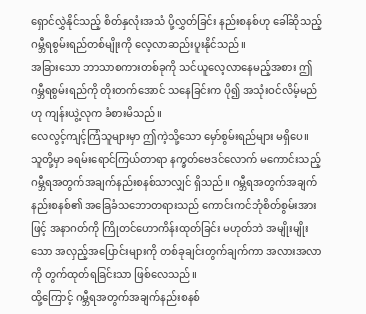ရှောင်လွှဲနိုင်သည့် စိတ်နှလုံးအသံ ပို့လွှတ်ခြင်း နည်းစနစ်ဟု ခေါ်ဆိုသည့် ဂမ္ဘီရစွမ်းရည်တစ်မျိုးကို လေ့လာဆည်းပူးနိုင်သည်။
အခြားသော ဘာသာစကားတစ်ခုကို သင်ယူလေ့လာနေမည့်အစား ဤဂမ္ဘီရစွမ်းရည်ကို တိုးတက်အောင် သနေခြင်းက ပို၍ အသုံးဝင်လိမ့်မည်ဟု ကျန်းယွဲ့လုက ခံစားမိသည်။
လေလွင့်ကျင့်ကြံသူများမှာ ဤကဲ့သို့သော မှော်စွမ်းရည်များ မရှိပေ။ သူတို့မှာ ခရမ်းရောင်ကြယ်တာရာ နက္ခတ်ဗေဒင်လောက် မကောင်းသည့် ဂမ္ဘီရအတွက်အချက်နည်းစနစ်သာလျှင် ရှိသည်။ ဂမ္ဘီရအတွက်အချက်နည်းစနစ်၏ အခြေခံသဘောတရားသည် ကောင်းကင်ဘုံစိတ်စွမ်းအားဖြင့် အနာဂတ်ကို ကြိုတင်ဟောကိန်းထုတ်ခြင်း မဟုတ်ဘဲ အမျိုးမျိုးသော အလှည့်အပြောင်းများကို တစ်ခုချင်းတွက်ချက်ကာ အလားအလာကို တွက်ထုတ်ရခြင်းသာ ဖြစ်လေသည်။
ထို့ကြောင့် ဂမ္ဘီရအတွက်အချက်နည်းစနစ်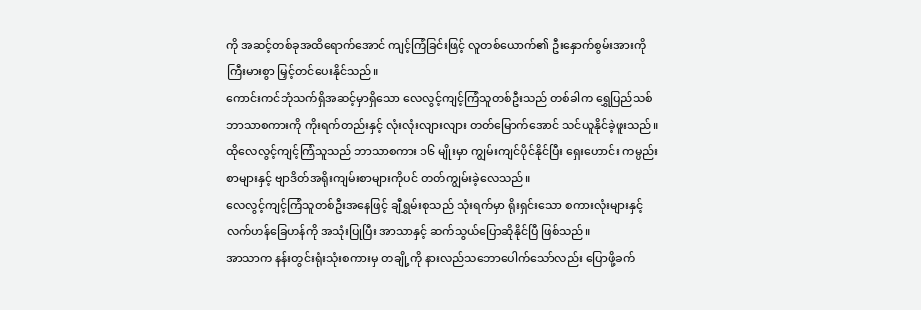ကို အဆင့်တစ်ခုအထိရောက်အောင် ကျင့်ကြံခြင်းဖြင့် လူတစ်ယောက်၏ ဦးနှောက်စွမ်းအားကို ကြီးမားစွာ မြှင့်တင်ပေးနိုင်သည်။
ကောင်းကင်ဘုံသက်ရှိအဆင့်မှာရှိသော လေလွင့်ကျင့်ကြံသူတစ်ဦးသည် တစ်ခါက ရွှေပြည်သစ် ဘာသာစကားကို ကိုးရက်တည်းနှင့် လုံးလုံးလျားလျား တတ်မြောက်အောင် သင်ယူနိုင်ခဲ့ဖူးသည်။ ထိုလေလွင့်ကျင့်ကြံသူသည် ဘာသာစကား ၁၆ မျိုးမှာ ကျွမ်းကျင်ပိုင်နိုင်ပြီး ရှေးဟောင်း ကမ္ပည်းစာများနှင့် ဗျာဒိတ်အရိုးကျမ်းစာများကိုပင် တတ်ကျွမ်းခဲ့လေသည်။
လေလွင့်ကျင့်ကြံသူတစ်ဦးအနေဖြင့် ချီရွှမ်းစုသည် သုံးရက်မှာ ရိုးရှင်းသော စကားလုံးများနှင့် လက်ဟန်ခြေဟန်ကို အသုံးပြုပြီး အာသာနှင့် ဆက်သွယ်ပြောဆိုနိုင်ပြီ ဖြစ်သည်။
အာသာက နန်းတွင်းရုံးသုံးစကားမှ တချို့ကို နားလည်သဘောပေါက်သော်လည်း ပြောဖို့ခက်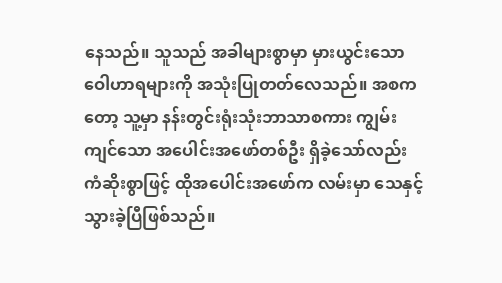နေသည်။ သူသည် အခါများစွာမှာ မှားယွင်းသော ဝေါဟာရများကို အသုံးပြုတတ်လေသည်။ အစကတော့ သူ့မှာ နန်းတွင်းရုံးသုံးဘာသာစကား ကျွမ်းကျင်သော အပေါင်းအဖော်တစ်ဦး ရှိခဲ့သော်လည်း ကံဆိုးစွာဖြင့် ထိုအပေါင်းအဖော်က လမ်းမှာ သေနှင့်သွားခဲ့ပြီဖြစ်သည်။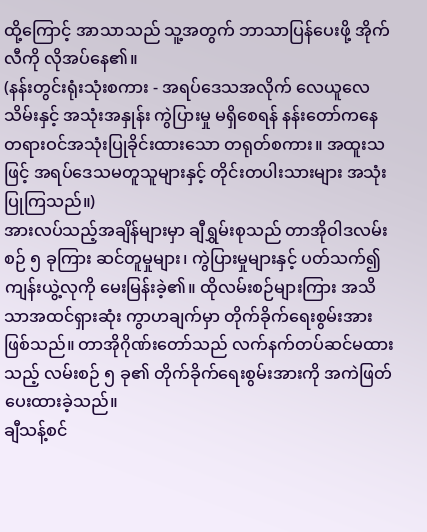ထို့ကြောင့် အာသာသည် သူ့အတွက် ဘာသာပြန်ပေးဖို့ အိုက်လီကို လိုအပ်နေ၏။
(နန်းတွင်းရုံးသုံးစကား - အရပ်ဒေသအလိုက် လေယူလေသိမ်းနှင့် အသုံးအနှုန်း ကွဲပြားမှု မရှိစေရန် နန်းတော်ကနေ တရားဝင်အသုံးပြုခိုင်းထားသော တရုတ်စကား။ အထူးသဖြင့် အရပ်ဒေသမတူသူများနှင့် တိုင်းတပါးသားများ အသုံးပြုကြသည်။)
အားလပ်သည့်အချိန်များမှာ ချီရွှမ်းစုသည် တာအိုဝါဒလမ်းစဉ် ၅ ခုကြား ဆင်တူမှုများ၊ ကွဲပြားမှုများနှင့် ပတ်သက်၍ ကျန်းယွဲ့လုကို မေးမြန်းခဲ့၏။ ထိုလမ်းစဉ်များကြား အသိသာအထင်ရှားဆုံး ကွာဟချက်မှာ တိုက်ခိုက်ရေးစွမ်းအား ဖြစ်သည်။ တာအိုဂိုဏ်းတော်သည် လက်နက်တပ်ဆင်မထားသည့် လမ်းစဉ် ၅ ခု၏ တိုက်ခိုက်ရေးစွမ်းအားကို အကဲဖြတ်ပေးထားခဲ့သည်။
ချီသန့်စင်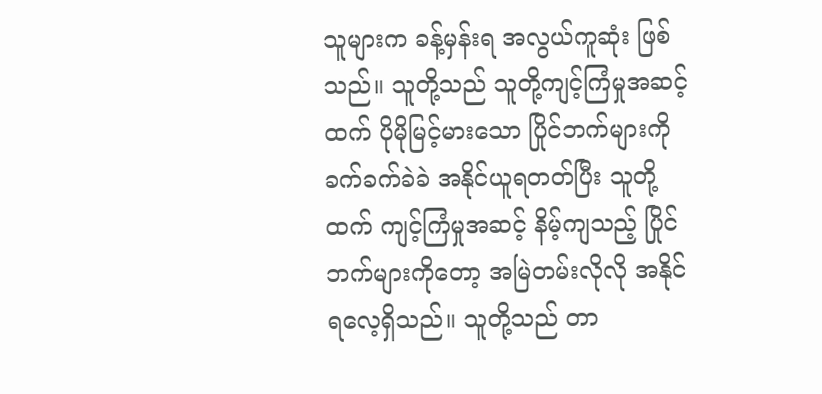သူများက ခန့်မှန်းရ အလွယ်ကူဆုံး ဖြစ်သည်။ သူတို့သည် သူတို့ကျင့်ကြံမှုအဆင့်ထက် ပိုမိုမြင့်မားသော ပြိုင်ဘက်များကို ခက်ခက်ခဲခဲ အနိုင်ယူရတတ်ပြီး သူတို့ထက် ကျင့်ကြံမှုအဆင့် နိမ့်ကျသည့် ပြိုင်ဘက်များကိုတော့ အမြဲတမ်းလိုလို အနိုင်ရလေ့ရှိသည်။ သူတို့သည် တာ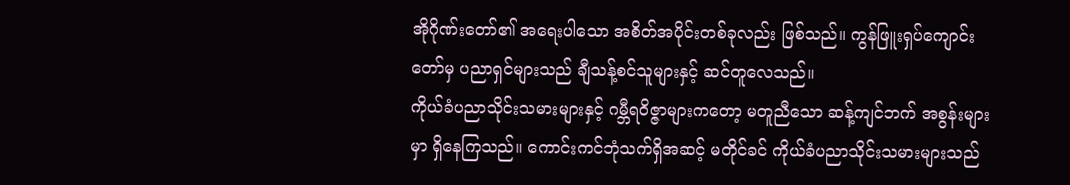အိုဂိုဏ်းတော်၏ အရေးပါသော အစိတ်အပိုင်းတစ်ခုလည်း ဖြစ်သည်။ ကွန်ဖြူးရှပ်ကျောင်းတော်မှ ပညာရှင်များသည် ချီသန့်စင်သူများနှင့် ဆင်တူလေသည်။
ကိုယ်ခံပညာသိုင်းသမားများနှင့် ဂမ္ဘီရဝိဇ္ဇာများကတော့ မတူညီသော ဆန့်ကျင်ဘက် အစွန်းများမှာ ရှိနေကြသည်။ ကောင်းကင်ဘုံသက်ရှိအဆင့် မတိုင်ခင် ကိုယ်ခံပညာသိုင်းသမားများသည်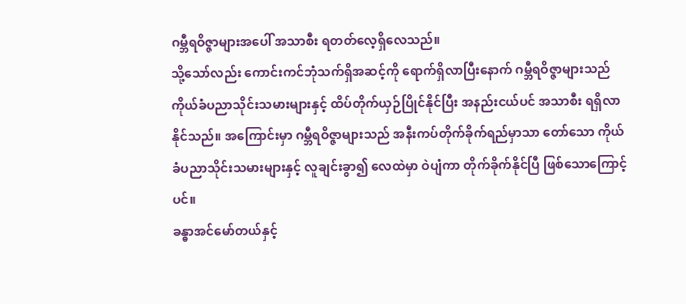ဂမ္ဘီရဝိဇ္ဇာများအပေါ် အသာစီး ရတတ်လေ့ရှိလေသည်။
သို့သော်လည်း ကောင်းကင်ဘုံသက်ရှိအဆင့်ကို ရောက်ရှိလာပြီးနောက် ဂမ္ဘီရဝိဇ္ဇာများသည် ကိုယ်ခံပညာသိုင်းသမားများနှင့် ထိပ်တိုက်ယှဉ်ပြိုင်နိုင်ပြီး အနည်းငယ်ပင် အသာစီး ရရှိလာနိုင်သည်။ အကြောင်းမှာ ဂမ္ဘီရဝိဇ္ဇာများသည် အနီးကပ်တိုက်ခိုက်ရည်မှာသာ တော်သော ကိုယ်ခံပညာသိုင်းသမားများနှင့် လူချင်းခွာ၍ လေထဲမှာ ဝဲပျံကာ တိုက်ခိုက်နိုင်ပြီ ဖြစ်သောကြောင့်ပင်။
ခန္ဓာအင်မော်တယ်နှင့်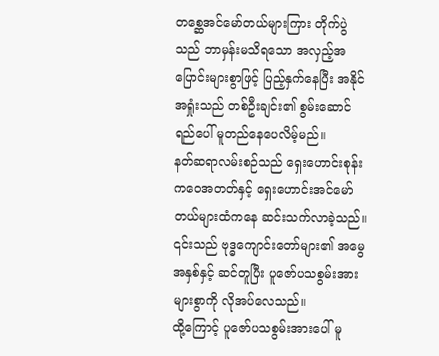တစ္ဆေအင်မော်တယ်များကြား တိုက်ပွဲသည် ဘာမှန်းမသိရသော အလှည့်အပြောင်းများစွာဖြင့် ပြည့်နှက်နေပြီး အနိုင်အရှုံးသည် တစ်ဦးချင်း၏ စွမ်းဆောင်ရည်ပေါ် မူတည်နေပေလိမ့်မည်။
နတ်ဆရာလမ်းစဉ်သည် ရှေးဟောင်းစုန်းကဝေအတတ်နှင့် ရှေးဟောင်းအင်မော်တယ်များထံကနေ ဆင်းသက်လာခဲ့သည်။ ၎င်းသည် ဗုဒ္ဓကျောင်းတော်များ၏ အမွေအနှစ်နှင့် ဆင်တူပြီး ပူဇော်ပသစွမ်းအားများစွာကို လိုအပ်လေသည်။
ထို့ကြောင့် ပူဇော်ပသစွမ်းအားပေါ် မူ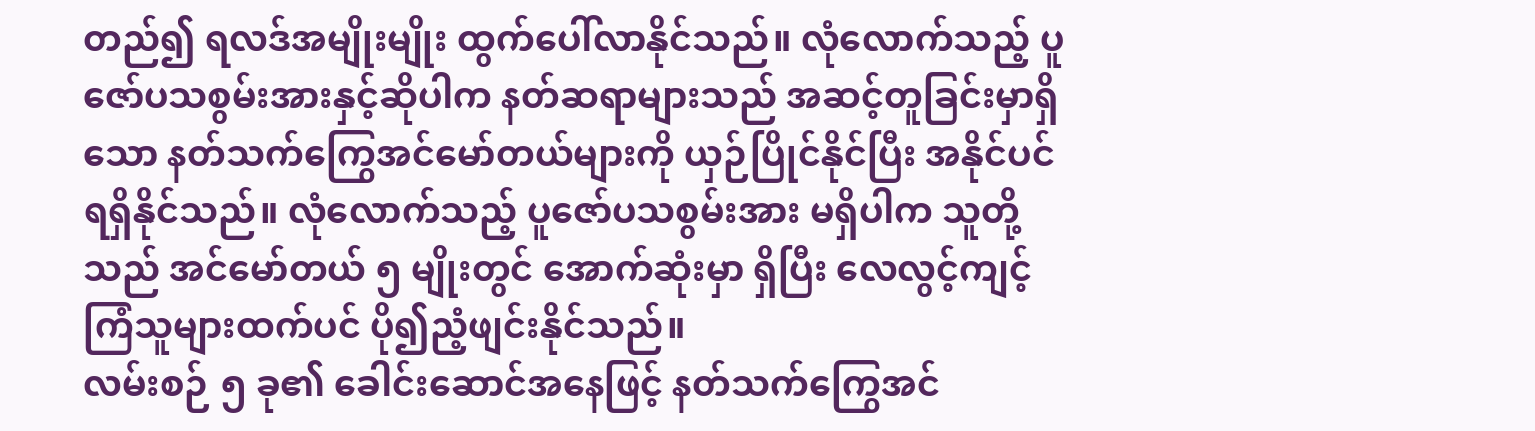တည်၍ ရလဒ်အမျိုးမျိုး ထွက်ပေါ်လာနိုင်သည်။ လုံလောက်သည့် ပူဇော်ပသစွမ်းအားနှင့်ဆိုပါက နတ်ဆရာများသည် အဆင့်တူခြင်းမှာရှိသော နတ်သက်ကြွေအင်မော်တယ်များကို ယှဉ်ပြိုင်နိုင်ပြီး အနိုင်ပင် ရရှိနိုင်သည်။ လုံလောက်သည့် ပူဇော်ပသစွမ်းအား မရှိပါက သူတို့သည် အင်မော်တယ် ၅ မျိုးတွင် အောက်ဆုံးမှာ ရှိပြီး လေလွင့်ကျင့်ကြံသူများထက်ပင် ပို၍ညံ့ဖျင်းနိုင်သည်။
လမ်းစဉ် ၅ ခု၏ ခေါင်းဆောင်အနေဖြင့် နတ်သက်ကြွေအင်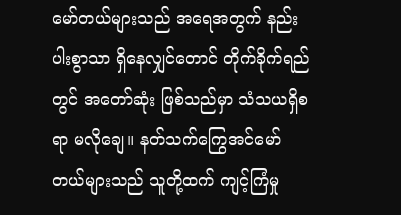မော်တယ်များသည် အရေအတွက် နည်းပါးစွာသာ ရှိနေလျှင်တောင် တိုက်ခိုက်ရည်တွင် အတော်ဆုံး ဖြစ်သည်မှာ သံသယရှိစရာ မလိုချေ။ နတ်သက်ကြွေအင်မော်တယ်များသည် သူတို့ထက် ကျင့်ကြံမှု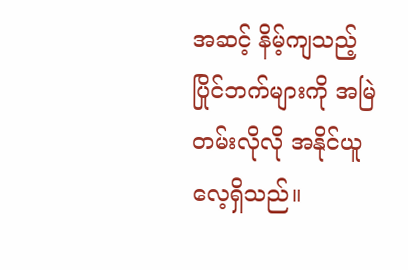အဆင့် နိမ့်ကျသည့် ပြိုင်ဘက်များကို အမြဲတမ်းလိုလို အနိုင်ယူလေ့ရှိသည်။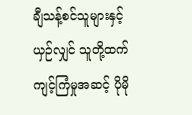ချီသန့်စင်သူများနှင့်ယှဉ်လျှင် သူတို့ထက် ကျင့်ကြံမှုအဆင့် ပိုမို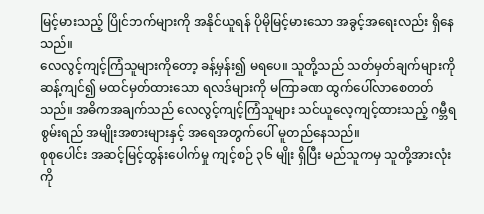မြင့်မားသည့် ပြိုင်ဘက်များကို အနိုင်ယူရန် ပိုမိုမြင့်မားသော အခွင့်အရေးလည်း ရှိနေသည်။
လေလွင့်ကျင့်ကြံသူများကိုတော့ ခန့်မှန်း၍ မရပေ။ သူတို့သည် သတ်မှတ်ချက်များကို ဆန့်ကျင်၍ မထင်မှတ်ထားသော ရလဒ်များကို မကြာခဏ ထွက်ပေါ်လာစေတတ်သည်။ အဓိကအချက်သည် လေလွင့်ကျင့်ကြံသူများ သင်ယူလေ့ကျင့်ထားသည့် ဂမ္ဘီရစွမ်းရည် အမျိုးအစားများနှင့် အရေအတွက်ပေါ် မူတည်နေသည်။
စုစုပေါင်း အဆင့်မြင့်ထွန်းပေါက်မှု ကျင့်စဉ် ၃၆ မျိုး ရှိပြီး မည်သူကမှ သူတို့အားလုံးကို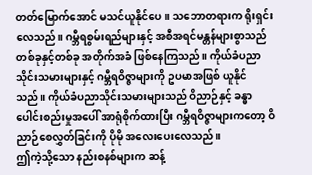တတ်မြောက်အောင် မသင်ယူနိုင်ပေ။ သဘောတရားက ရိုးရှင်းလေသည်။ ဂမ္ဘီရစွမ်းရည်များနှင့် အစီအရင်မန္တန်များစွာသည် တစ်ခုနှင့်တစ်ခု အတိုက်အခံ ဖြစ်နေကြသည်။ ကိုယ်ခံပညာသိုင်းသမားများနှင့် ဂမ္ဘီရဝိဇ္ဇာများကို ဥပမာအဖြစ် ယူနိုင်သည်။ ကိုယ်ခံပညာသိုင်းသမားများသည် ဝိညာဉ်နှင့် ခန္ဓာပေါင်းစည်းမှုအပေါ် အာရုံစိုက်ထားပြီး ဂမ္ဘီရဝိဇ္ဇာများကတော့ ဝိညာဉ်စေလွှတ်ခြင်းကို ပိုမို အလေးပေးလေသည်။
ဤကဲ့သို့သော နည်းစနစ်များက ဆန့်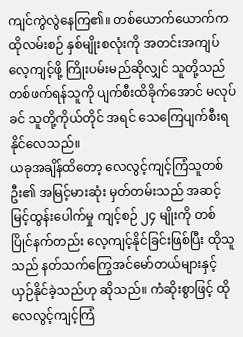ကျင်ကွဲလွဲနေကြ၏။ တစ်ယောက်ယောက်က ထိုလမ်းစဉ် နှစ်မျိုးစလုံးကို အတင်းအကျပ် လေ့ကျင့်ဖို့ ကြိုးပမ်းမည်ဆိုလျှင် သူတို့သည် တစ်ဖက်ရန်သူကို ပျက်စီးထိခိုက်အောင် မလုပ်ခင် သူတို့ကိုယ်တိုင် အရင် သေကြေပျက်စီးရနိုင်လေသည်။
ယခုအချိန်ထိတော့ လေလွင့်ကျင့်ကြံသူတစ်ဦး၏ အမြင့်မားဆုံး မှတ်တမ်းသည် အဆင့်မြင့်ထွန်းပေါက်မှု ကျင့်စဉ် ၂၄ မျိုးကို တစ်ပြိုင်နက်တည်း လေ့ကျင့်နိုင်ခြင်းဖြစ်ပြီး ထိုသူသည် နတ်သက်ကြွေအင်မော်တယ်များနှင့် ယှဉ်နိုင်ခဲ့သည်ဟု ဆိုသည်။ ကံဆိုးစွာဖြင့် ထိုလေလွင့်ကျင့်ကြံ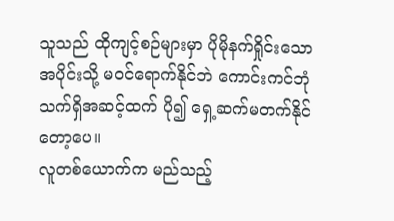သူသည် ထိုကျင့်စဉ်များမှာ ပိုမိုနက်ရှိုင်းသော အပိုင်းသို့ မဝင်ရောက်နိုင်ဘဲ ကောင်းကင်ဘုံသက်ရှိအဆင့်ထက် ပို၍ ရှေ့ဆက်မတက်နိုင်တော့ပေ။
လူတစ်ယောက်က မည်သည့်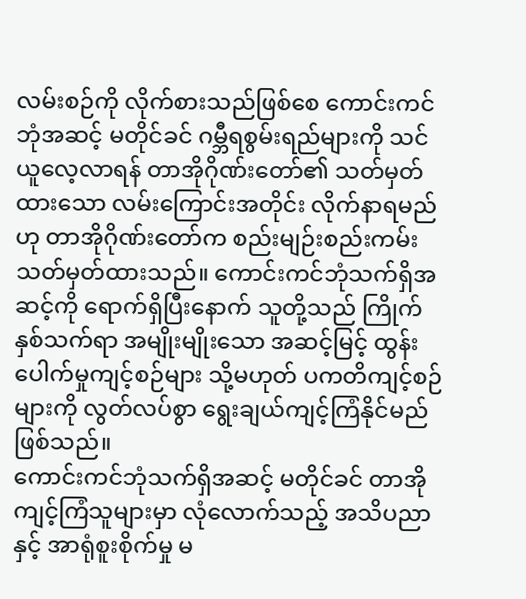လမ်းစဉ်ကို လိုက်စားသည်ဖြစ်စေ ကောင်းကင်ဘုံအဆင့် မတိုင်ခင် ဂမ္ဘီရစွမ်းရည်များကို သင်ယူလေ့လာရန် တာအိုဂိုဏ်းတော်၏ သတ်မှတ်ထားသော လမ်းကြောင်းအတိုင်း လိုက်နာရမည်ဟု တာအိုဂိုဏ်းတော်က စည်းမျဉ်းစည်းကမ်း သတ်မှတ်ထားသည်။ ကောင်းကင်ဘုံသက်ရှိအဆင့်ကို ရောက်ရှိပြီးနောက် သူတို့သည် ကြိုက်နှစ်သက်ရာ အမျိုးမျိုးသော အဆင့်မြင့် ထွန်းပေါက်မှုကျင့်စဉ်များ သို့မဟုတ် ပကတိကျင့်စဉ်များကို လွတ်လပ်စွာ ရွေးချယ်ကျင့်ကြံနိုင်မည် ဖြစ်သည်။
ကောင်းကင်ဘုံသက်ရှိအဆင့် မတိုင်ခင် တာအိုကျင့်ကြံသူများမှာ လုံလောက်သည့် အသိပညာနှင့် အာရုံစူးစိုက်မှု မ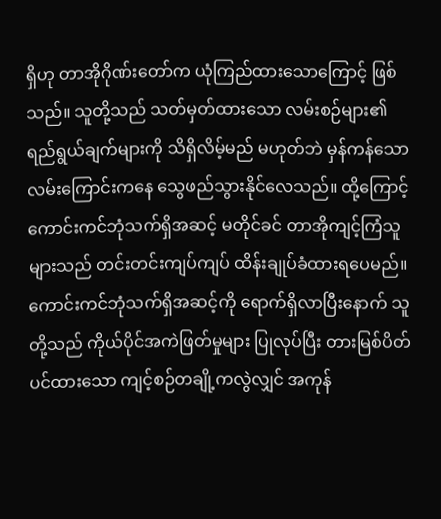ရှိဟု တာအိုဂိုဏ်းတော်က ယုံကြည်ထားသောကြောင့် ဖြစ်သည်။ သူတို့သည် သတ်မှတ်ထားသော လမ်းစဉ်များ၏ ရည်ရွယ်ချက်များကို သိရှိလိမ့်မည် မဟုတ်ဘဲ မှန်ကန်သော လမ်းကြောင်းကနေ သွေဖည်သွားနိုင်လေသည်။ ထို့ကြောင့် ကောင်းကင်ဘုံသက်ရှိအဆင့် မတိုင်ခင် တာအိုကျင့်ကြံသူများသည် တင်းတင်းကျပ်ကျပ် ထိန်းချုပ်ခံထားရပေမည်။
ကောင်းကင်ဘုံသက်ရှိအဆင့်ကို ရောက်ရှိလာပြီးနောက် သူတို့သည် ကိုယ်ပိုင်အကဲဖြတ်မှုများ ပြုလုပ်ပြီး တားမြစ်ပိတ်ပင်ထားသော ကျင့်စဉ်တချို့ကလွဲလျှင် အကုန်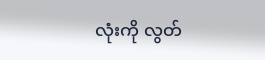လုံးကို လွတ်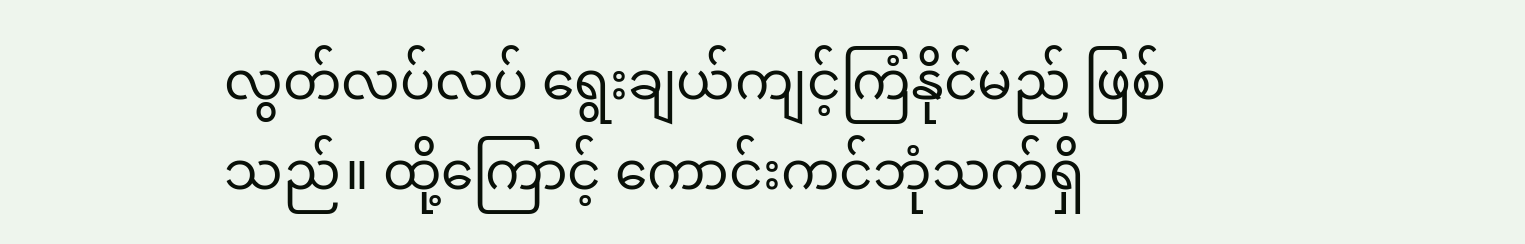လွတ်လပ်လပ် ရွေးချယ်ကျင့်ကြံနိုင်မည် ဖြစ်သည်။ ထို့ကြောင့် ကောင်းကင်ဘုံသက်ရှိ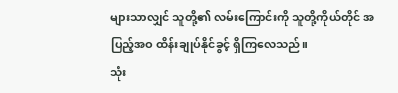များသာလျှင် သူတို့၏ လမ်းကြောင်းကို သူတို့ကိုယ်တိုင် အပြည့်အဝ ထိန်းချုပ်နိုင်ခွင့် ရှိကြလေသည်။
သုံး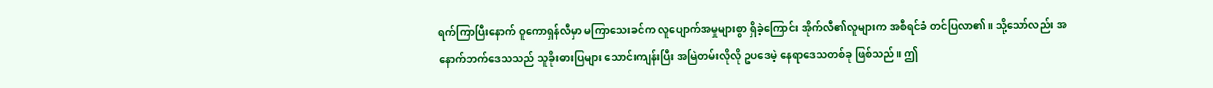ရက်ကြာပြီးနောက် ဝူကောရှန်လီမှာ မကြာသေးခင်က လူပျောက်အမှုများစွာ ရှိခဲ့ကြောင်း အိုက်လီ၏လူများက အစီရင်ခံ တင်ပြလာ၏။ သို့သော်လည်း အနောက်ဘက်ဒေသသည် သူခိုးဓားပြများ သောင်းကျန်းပြီး အမြဲတမ်းလိုလို ဥပဒေမဲ့ နေရာဒေသတစ်ခု ဖြစ်သည်။ ဤ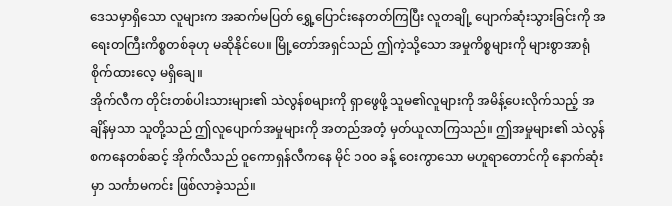ဒေသမှာရှိသော လူများက အဆက်မပြတ် ရွှေ့ပြောင်းနေတတ်ကြပြီး လူတချို့ ပျောက်ဆုံးသွားခြင်းကို အရေးတကြီးကိစ္စတစ်ခုဟု မဆိုနိုင်ပေ။ မြို့တော်အရှင်သည် ဤကဲ့သို့သော အမှုကိစ္စများကို များစွာအာရုံစိုက်ထားလေ့ မရှိချေ။
အိုက်လီက တိုင်းတစ်ပါးသားများ၏ သဲလွန်စများကို ရှာဖွေဖို့ သူမ၏လူများကို အမိန့်ပေးလိုက်သည့် အချိန်မှသာ သူတို့သည် ဤလူပျောက်အမှုများကို အတည်အတံ့ မှတ်ယူလာကြသည်။ ဤအမှုများ၏ သဲလွန်စကနေတစ်ဆင့် အိုက်လီသည် ဝူကောရှန်လီကနေ မိုင် ၁၀၀ ခန့် ဝေးကွာသော မဟူရာတောင်ကို နောက်ဆုံးမှာ သင်္ကာမကင်း ဖြစ်လာခဲ့သည်။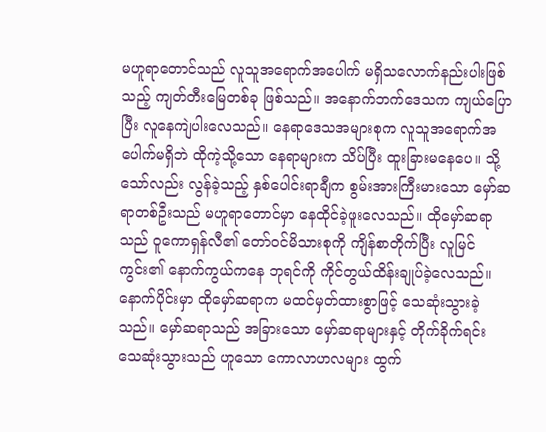မဟူရာတောင်သည် လူသူအရောက်အပေါက် မရှိသလောက်နည်းပါးဖြစ်သည့် ကျတ်တီးမြေတစ်ခု ဖြစ်သည်။ အနောက်ဘက်ဒေသက ကျယ်ပြောပြီး လူနေကျဲပါးလေသည်။ နေရာဒေသအများစုက လူသူအရောက်အပေါက်မရှိဘဲ ထိုကဲ့သို့သော နေရာများက သိပ်ပြီး ထူးခြားမနေပေ။ သို့သော်လည်း လွန်ခဲ့သည့် နှစ်ပေါင်းရာချီက စွမ်းအားကြီးမားသော မှော်ဆရာတစ်ဦးသည် မဟူရာတောင်မှာ နေထိုင်ခဲ့ဖူးလေသည်။ ထိုမှော်ဆရာသည် ဝူကောရှန်လီ၏ တော်ဝင်မိသားစုကို ကျိန်စာတိုက်ပြီး လူမြင်ကွင်း၏ နောက်ကွယ်ကနေ ဘုရင်ကို ကိုင်တွယ်ထိန်းချုပ်ခဲ့လေသည်။
နောက်ပိုင်းမှာ ထိုမှော်ဆရာက မထင်မှတ်ထားစွာဖြင့် သေဆုံးသွားခဲ့သည်။ မှော်ဆရာသည် အခြားသော မှော်ဆရာများနှင့် တိုက်ခိုက်ရင်း သေဆုံးသွားသည် ဟူသော ကောလာဟလများ ထွက်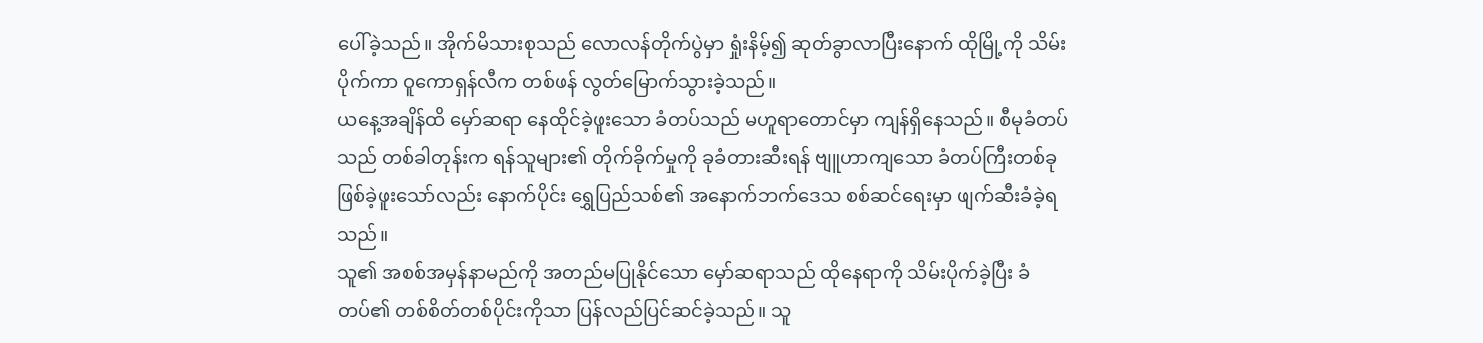ပေါ်ခဲ့သည်။ အိုက်မိသားစုသည် လောလန်တိုက်ပွဲမှာ ရှုံးနိမ့်၍ ဆုတ်ခွာလာပြီးနောက် ထိုမြို့ကို သိမ်းပိုက်ကာ ဝူကောရှန်လီက တစ်ဖန် လွတ်မြောက်သွားခဲ့သည်။
ယနေ့အချိန်ထိ မှော်ဆရာ နေထိုင်ခဲ့ဖူးသော ခံတပ်သည် မဟူရာတောင်မှာ ကျန်ရှိနေသည်။ စီမုခံတပ်သည် တစ်ခါတုန်းက ရန်သူများ၏ တိုက်ခိုက်မှုကို ခုခံတားဆီးရန် ဗျူဟာကျသော ခံတပ်ကြီးတစ်ခု ဖြစ်ခဲ့ဖူးသော်လည်း နောက်ပိုင်း ရွှေပြည်သစ်၏ အနောက်ဘက်ဒေသ စစ်ဆင်ရေးမှာ ဖျက်ဆီးခံခဲ့ရသည်။
သူ၏ အစစ်အမှန်နာမည်ကို အတည်မပြုနိုင်သော မှော်ဆရာသည် ထိုနေရာကို သိမ်းပိုက်ခဲ့ပြီး ခံတပ်၏ တစ်စိတ်တစ်ပိုင်းကိုသာ ပြန်လည်ပြင်ဆင်ခဲ့သည်။ သူ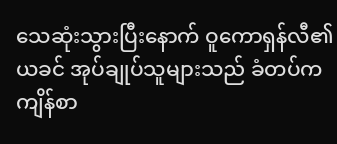သေဆုံးသွားပြီးနောက် ဝူကောရှန်လီ၏ ယခင် အုပ်ချုပ်သူများသည် ခံတပ်က ကျိန်စာ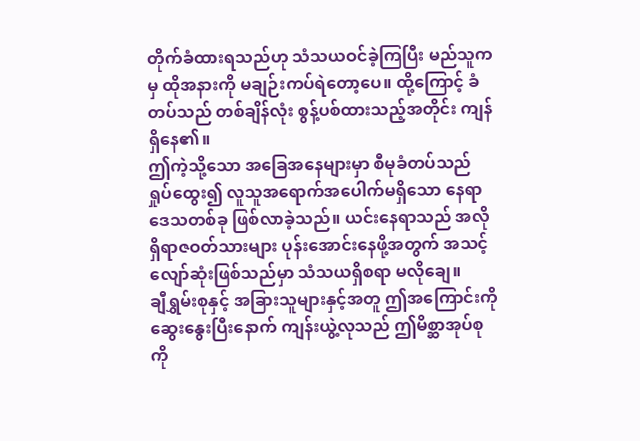တိုက်ခံထားရသည်ဟု သံသယဝင်ခဲ့ကြပြီး မည်သူကမှ ထိုအနားကို မချဉ်းကပ်ရဲတော့ပေ။ ထို့ကြောင့် ခံတပ်သည် တစ်ချိန်လုံး စွန့်ပစ်ထားသည့်အတိုင်း ကျန်ရှိနေ၏။
ဤကဲ့သို့သော အခြေအနေများမှာ စီမုခံတပ်သည် ရှုပ်ထွေး၍ လူသူအရောက်အပေါက်မရှိသော နေရာဒေသတစ်ခု ဖြစ်လာခဲ့သည်။ ယင်းနေရာသည် အလိုရှိရာဇဝတ်သားများ ပုန်းအောင်းနေဖို့အတွက် အသင့်လျော်ဆုံးဖြစ်သည်မှာ သံသယရှိစရာ မလိုချေ။
ချီရွှမ်းစုနှင့် အခြားသူများနှင့်အတူ ဤအကြောင်းကို ဆွေးနွေးပြီးနောက် ကျန်းယွဲ့လုသည် ဤမိစ္ဆာအုပ်စုကို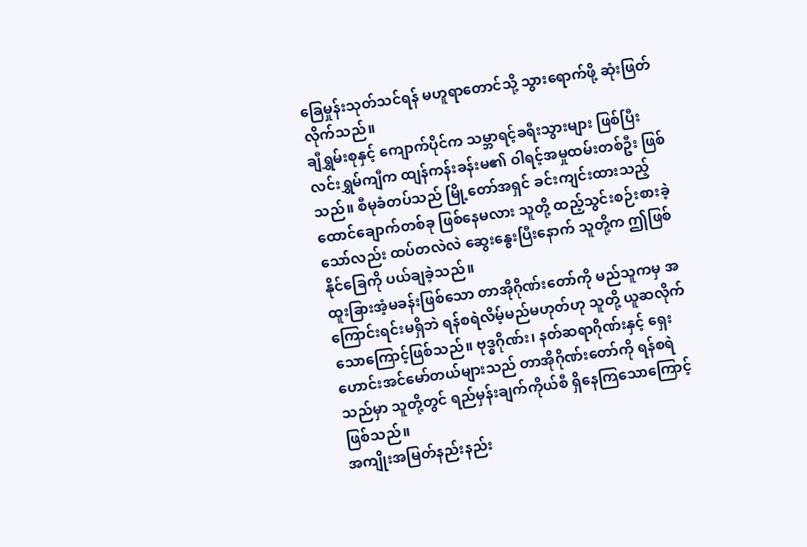ခြေမှုန်းသုတ်သင်ရန် မဟူရာတောင်သို့ သွားရောက်ဖို့ ဆုံးဖြတ်လိုက်သည်။
ချီရွှမ်းစုနှင့် ကျောက်ပိုင်က သမ္ဘာရင့်ခရီးသွားများ ဖြစ်ပြီး လင်းရွှမ်ကျီက ထျန်ကန်းခန်းမ၏ ဝါရင့်အမှုထမ်းတစ်ဦး ဖြစ်သည်။ စီမုခံတပ်သည် မြို့တော်အရှင် ခင်းကျင်းထားသည့် ထောင်ချောက်တစ်ခု ဖြစ်နေမလား သူတို့ ထည့်သွင်းစဉ်းစားခဲ့သော်လည်း ထပ်တလဲလဲ ဆွေးနွေးပြီးနောက် သူတို့က ဤဖြစ်နိုင်ခြေကို ပယ်ချခဲ့သည်။
ထူးခြားအံ့မခန်းဖြစ်သော တာအိုဂိုဏ်းတော်ကို မည်သူကမှ အကြောင်းရင်းမရှိဘဲ ရန်စရဲလိမ့်မည်မဟုတ်ဟု သူတို့ ယူဆလိုက်သောကြောင့်ဖြစ်သည်။ ဗုဒ္ဓဂိုဏ်း၊ နတ်ဆရာဂိုဏ်းနှင့် ရှေးဟောင်းအင်မော်တယ်များသည် တာအိုဂိုဏ်းတော်ကို ရန်စရဲသည်မှာ သူတို့တွင် ရည်မှန်းချက်ကိုယ်စီ ရှိနေကြသောကြောင့် ဖြစ်သည်။
အကျိုးအမြတ်နည်းနည်း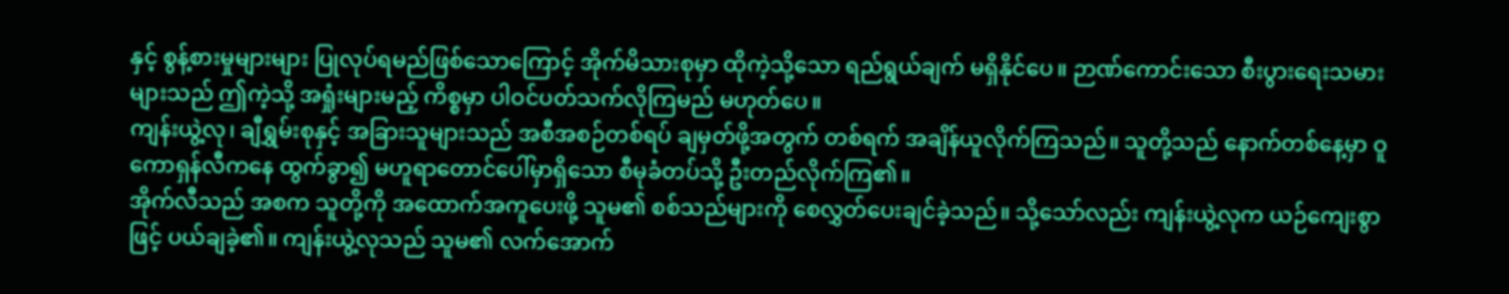နှင့် စွန့်စားမှုများများ ပြုလုပ်ရမည်ဖြစ်သောကြောင့် အိုက်မိသားစုမှာ ထိုကဲ့သို့သော ရည်ရွယ်ချက် မရှိနိုင်ပေ။ ဉာဏ်ကောင်းသော စီးပွားရေးသမားများသည် ဤကဲ့သို့ အရှုံးများမည့် ကိစ္စမှာ ပါဝင်ပတ်သက်လိုကြမည် မဟုတ်ပေ။
ကျန်းယွဲ့လု၊ ချီရွှမ်းစုနှင့် အခြားသူများသည် အစီအစဉ်တစ်ရပ် ချမှတ်ဖို့အတွက် တစ်ရက် အချိန်ယူလိုက်ကြသည်။ သူတို့သည် နောက်တစ်နေ့မှာ ဝူကောရှန်လီကနေ ထွက်ခွာ၍ မဟူရာတောင်ပေါ်မှာရှိသော စီမုခံတပ်သို့ ဦးတည်လိုက်ကြ၏။
အိုက်လီသည် အစက သူတို့ကို အထောက်အကူပေးဖို့ သူမ၏ စစ်သည်များကို စေလွှတ်ပေးချင်ခဲ့သည်။ သို့သော်လည်း ကျန်းယွဲ့လုက ယဉ်ကျေးစွာဖြင့် ပယ်ချခဲ့၏။ ကျန်းယွဲ့လုသည် သူမ၏ လက်အောက်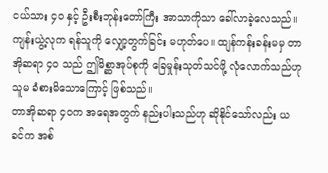ငယ်သား ၄၀ နှင့် ဦးစီးဘုန်းတော်ကြီး အာသာကိုသာ ခေါ်လာခဲ့လေသည်။
ကျန်းယွဲ့လုက ရန်သူကို လျှော့တွက်ခြင်း မဟုတ်ပေ။ ထျန်ကန်းခန်းမမှ တာအိုဆရာ ၄၀ သည် ဤမိစ္ဆာအုပ်စုကို ခြေမှုန်းသုတ်သင်ဖို့ လုံလောက်သည်ဟု သူမ ခံစားမိသောကြောင့် ဖြစ်သည်။
တာအိုဆရာ ၄၀က အရေအတွက် နည်းပါးသည်ဟု ဆိုနိုင်သော်လည်း ယခင်က အစ်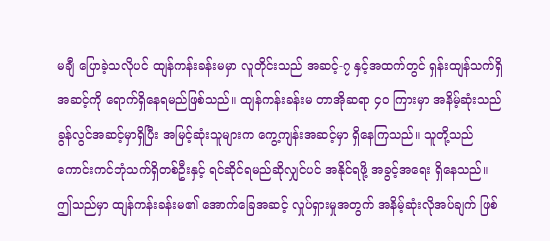မချီ ပြောခဲ့သလိုပင် ထျန်ကန်းခန်းမမှာ လူတိုင်းသည် အဆင့်-၇ နှင့်အထက်တွင် ရှန်းထျန်သက်ရှိအဆင့်ကို ရောက်ရှိနေရမည်ဖြစ်သည်။ ထျန်ကန်းခန်းမ တာအိုဆရာ ၄၀ ကြားမှာ အနိမ့်ဆုံးသည် ခွန်လွင်အဆင့်မှာရှိပြီး အမြင့်ဆုံးသူများက ကွေ့ကျန်းအဆင့်မှာ ရှိနေကြသည်။ သူတို့သည် ကောင်းကင်ဘုံသက်ရှိတစ်ဦးနှင့် ရင်ဆိုင်ရမည်ဆိုလျှင်ပင် အနိုင်ရဖို့ အခွင့်အရေး ရှိနေသည်။
ဤသည်မှာ ထျန်ကန်းခန်းမ၏ အောက်ခြေအဆင့် လှုပ်ရှားမှုအတွက် အနိမ့်ဆုံးလိုအပ်ချက် ဖြစ်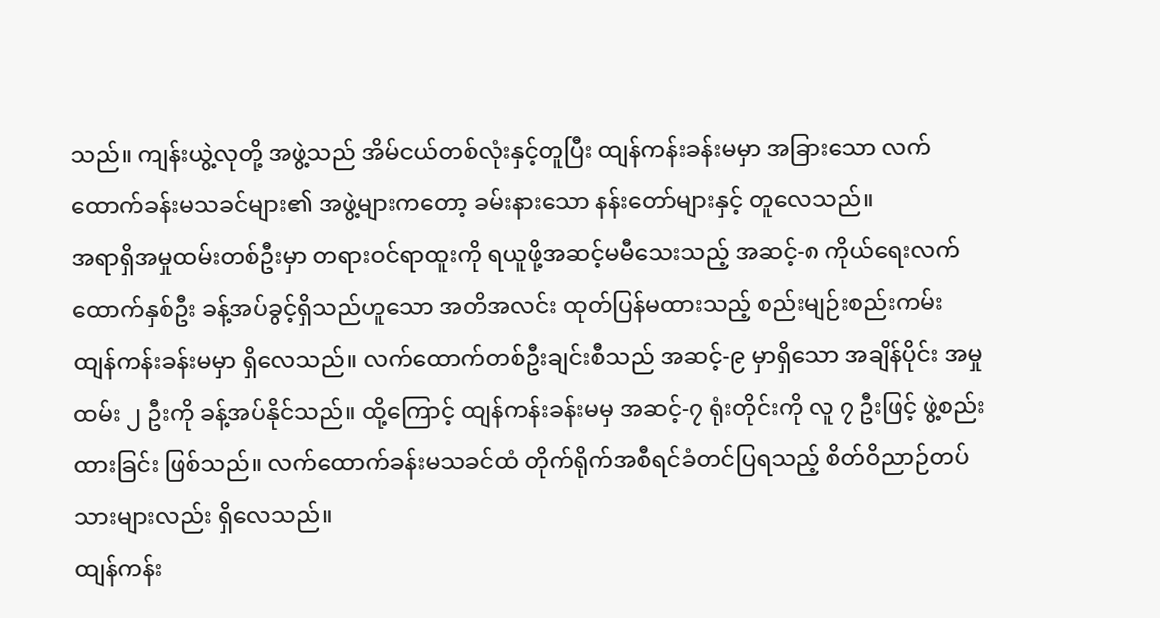သည်။ ကျန်းယွဲ့လုတို့ အဖွဲ့သည် အိမ်ငယ်တစ်လုံးနှင့်တူပြီး ထျန်ကန်းခန်းမမှာ အခြားသော လက်ထောက်ခန်းမသခင်များ၏ အဖွဲ့များကတော့ ခမ်းနားသော နန်းတော်များနှင့် တူလေသည်။
အရာရှိအမှုထမ်းတစ်ဦးမှာ တရားဝင်ရာထူးကို ရယူဖို့အဆင့်မမီသေးသည့် အဆင့်-၈ ကိုယ်ရေးလက်ထောက်နှစ်ဦး ခန့်အပ်ခွင့်ရှိသည်ဟူသော အတိအလင်း ထုတ်ပြန်မထားသည့် စည်းမျဉ်းစည်းကမ်း ထျန်ကန်းခန်းမမှာ ရှိလေသည်။ လက်ထောက်တစ်ဦးချင်းစီသည် အဆင့်-၉ မှာရှိသော အချိန်ပိုင်း အမှုထမ်း ၂ ဦးကို ခန့်အပ်နိုင်သည်။ ထို့ကြောင့် ထျန်ကန်းခန်းမမှ အဆင့်-၇ ရုံးတိုင်းကို လူ ၇ ဦးဖြင့် ဖွဲ့စည်းထားခြင်း ဖြစ်သည်။ လက်ထောက်ခန်းမသခင်ထံ တိုက်ရိုက်အစီရင်ခံတင်ပြရသည့် စိတ်ဝိညာဉ်တပ်သားများလည်း ရှိလေသည်။
ထျန်ကန်း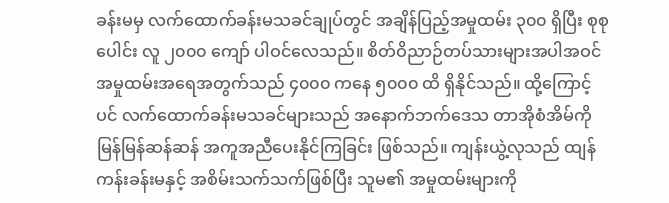ခန်းမမှ လက်ထောက်ခန်းမသခင်ချုပ်တွင် အချိန်ပြည့်အမှုထမ်း ၃၀၀ ရှိပြီး စုစုပေါင်း လူ ၂၀၀၀ ကျော် ပါဝင်လေသည်။ စိတ်ဝိညာဉ်တပ်သားများအပါအဝင် အမှုထမ်းအရေအတွက်သည် ၄၀၀၀ ကနေ ၅၀၀၀ ထိ ရှိနိုင်သည်။ ထို့ကြောင့်ပင် လက်ထောက်ခန်းမသခင်များသည် အနောက်ဘက်ဒေသ တာအိုစံအိမ်ကို မြန်မြန်ဆန်ဆန် အကူအညီပေးနိုင်ကြခြင်း ဖြစ်သည်။ ကျန်းယွဲ့လုသည် ထျန်ကန်းခန်းမနှင့် အစိမ်းသက်သက်ဖြစ်ပြီး သူမ၏ အမှုထမ်းများကို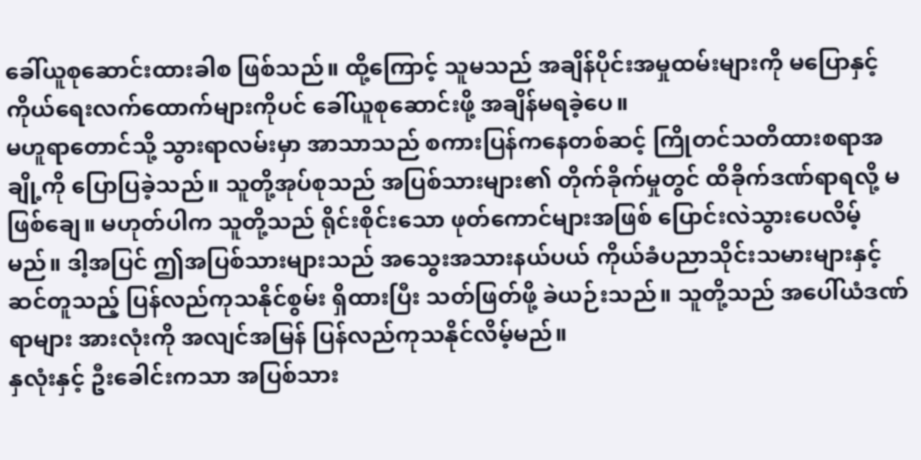ခေါ်ယူစုဆောင်းထားခါစ ဖြစ်သည်။ ထို့ကြောင့် သူမသည် အချိန်ပိုင်းအမှုထမ်းများကို မပြောနှင့် ကိုယ်ရေးလက်ထောက်များကိုပင် ခေါ်ယူစုဆောင်းဖို့ အချိန်မရခဲ့ပေ။
မဟူရာတောင်သို့ သွားရာလမ်းမှာ အာသာသည် စကားပြန်ကနေတစ်ဆင့် ကြိုတင်သတိထားစရာအချို့ကို ပြောပြခဲ့သည်။ သူတို့အုပ်စုသည် အပြစ်သားများ၏ တိုက်ခိုက်မှုတွင် ထိခိုက်ဒဏ်ရာရလို့ မဖြစ်ချေ။ မဟုတ်ပါက သူတို့သည် ရိုင်းစိုင်းသော ဖုတ်ကောင်များအဖြစ် ပြောင်းလဲသွားပေလိမ့်မည်။ ဒါ့အပြင် ဤအပြစ်သားများသည် အသွေးအသားနယ်ပယ် ကိုယ်ခံပညာသိုင်းသမားများနှင့် ဆင်တူသည့် ပြန်လည်ကုသနိုင်စွမ်း ရှိထားပြီး သတ်ဖြတ်ဖို့ ခဲယဉ်းသည်။ သူတို့သည် အပေါ်ယံဒဏ်ရာများ အားလုံးကို အလျင်အမြန် ပြန်လည်ကုသနိုင်လိမ့်မည်။
နှလုံးနှင့် ဦးခေါင်းကသာ အပြစ်သား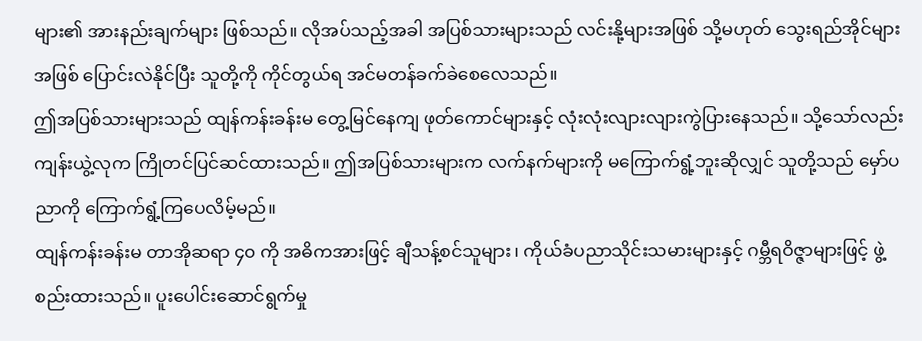များ၏ အားနည်းချက်များ ဖြစ်သည်။ လိုအပ်သည့်အခါ အပြစ်သားများသည် လင်းနို့များအဖြစ် သို့မဟုတ် သွေးရည်အိုင်များအဖြစ် ပြောင်းလဲနိုင်ပြီး သူတို့ကို ကိုင်တွယ်ရ အင်မတန်ခက်ခဲစေလေသည်။
ဤအပြစ်သားများသည် ထျန်ကန်းခန်းမ တွေ့မြင်နေကျ ဖုတ်ကောင်များနှင့် လုံးလုံးလျားလျားကွဲပြားနေသည်။ သို့သော်လည်း ကျန်းယွဲ့လုက ကြိုတင်ပြင်ဆင်ထားသည်။ ဤအပြစ်သားများက လက်နက်များကို မကြောက်ရွံ့ဘူးဆိုလျှင် သူတို့သည် မှော်ပညာကို ကြောက်ရွံ့ကြပေလိမ့်မည်။
ထျန်ကန်းခန်းမ တာအိုဆရာ ၄၀ ကို အဓိကအားဖြင့် ချီသန့်စင်သူများ၊ ကိုယ်ခံပညာသိုင်းသမားများနှင့် ဂမ္ဘီရဝိဇ္ဇာများဖြင့် ဖွဲ့စည်းထားသည်။ ပူးပေါင်းဆောင်ရွက်မှု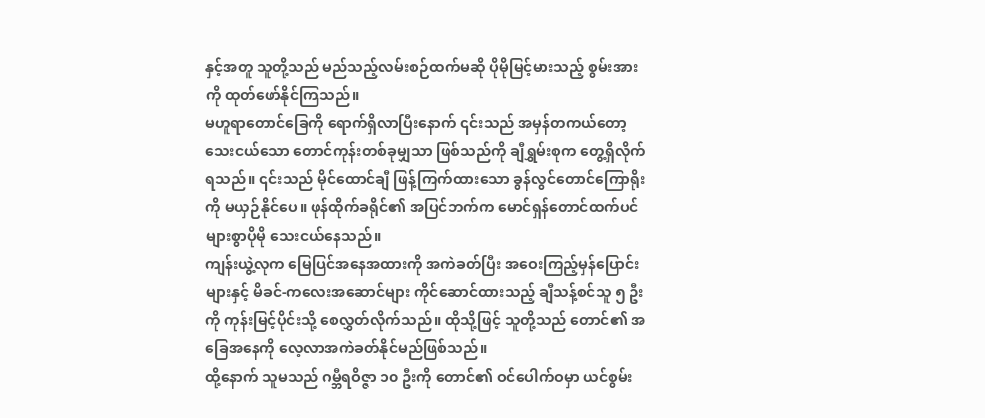နှင့်အတူ သူတို့သည် မည်သည့်လမ်းစဉ်ထက်မဆို ပိုမိုမြင့်မားသည့် စွမ်းအားကို ထုတ်ဖော်နိုင်ကြသည်။
မဟူရာတောင်ခြေကို ရောက်ရှိလာပြီးနောက် ၎င်းသည် အမှန်တကယ်တော့ သေးငယ်သော တောင်ကုန်းတစ်ခုမျှသာ ဖြစ်သည်ကို ချီရွှမ်းစုက တွေ့ရှိလိုက်ရသည်။ ၎င်းသည် မိုင်ထောင်ချီ ဖြန့်ကြက်ထားသော ခွန်လွင်တောင်ကြောရိုးကို မယှဉ်နိုင်ပေ။ ဖုန်ထိုက်ခရိုင်၏ အပြင်ဘက်က မောင်ရှန်တောင်ထက်ပင် များစွာပိုမို သေးငယ်နေသည်။
ကျန်းယွဲ့လုက မြေပြင်အနေအထားကို အကဲခတ်ပြီး အဝေးကြည့်မှန်ပြောင်းများနှင့် မိခင်-ကလေးအဆောင်များ ကိုင်ဆောင်ထားသည့် ချီသန့်စင်သူ ၅ ဦးကို ကုန်းမြင့်ပိုင်းသို့ စေလွှတ်လိုက်သည်။ ထိုသို့ဖြင့် သူတို့သည် တောင်၏ အခြေအနေကို လေ့လာအကဲခတ်နိုင်မည်ဖြစ်သည်။
ထို့နောက် သူမသည် ဂမ္ဘီရဝိဇ္ဇာ ၁၀ ဦးကို တောင်၏ ဝင်ပေါက်ဝမှာ ယင်စွမ်း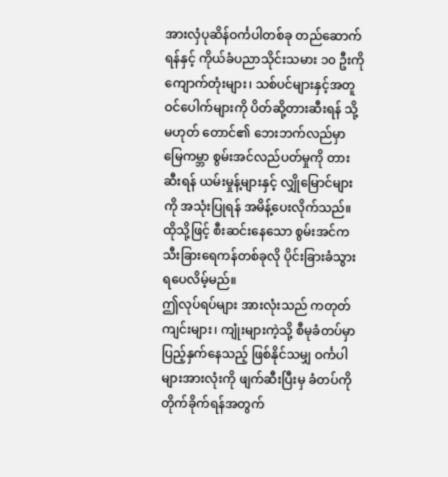အားလှံပုဆိန်ဝင်္ကပါတစ်ခု တည်ဆောက်ရန်နှင့် ကိုယ်ခံပညာသိုင်းသမား ၁၀ ဦးကို ကျောက်တုံးများ၊ သစ်ပင်များနှင့်အတူ ဝင်ပေါက်များကို ပိတ်ဆို့တားဆီးရန် သို့မဟုတ် တောင်၏ ဘေးဘက်လည်မှာ မြေကမ္ဘာ စွမ်းအင်လည်ပတ်မှုကို တားဆီးရန် ယမ်းမှုန့်များနှင့် လျှိုမြောင်များကို အသုံးပြုရန် အမိန့်ပေးလိုက်သည်။ ထိုသို့ဖြင့် စီးဆင်းနေသော စွမ်းအင်က သီးခြားရေကန်တစ်ခုလို ပိုင်းခြားခံသွားရပေလိမ့်မည်။
ဤလုပ်ရပ်များ အားလုံးသည် ကတုတ်ကျင်းများ၊ ကျုံးများကဲ့သို့ စီမုခံတပ်မှာ ပြည့်နှက်နေသည့် ဖြစ်နိုင်သမျှ ဝင်္ကပါများအားလုံးကို ဖျက်ဆီးပြီးမှ ခံတပ်ကို တိုက်ခိုက်ရန်အတွက်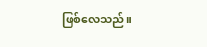ဖြစ်လေသည်။